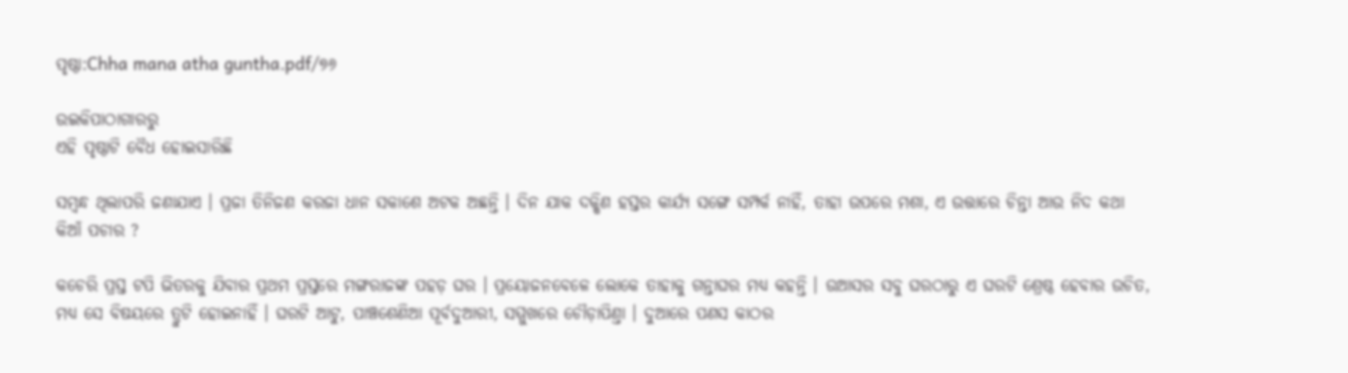ପୃଷ୍ଠା:Chha mana atha guntha.pdf/୭୬

ଉଇକିପାଠାଗାର‌ରୁ
ଏହି ପୃଷ୍ଠାଟି ବୈଧ ହୋଇସାରିଛି

ସମ୍ବନ୍ଧ ଥିଲାପରି ଜଣାଯାଏ । ପ୍ରଜା ତିନିଜଣ କରଜା ଧାନ ସକାଶେ ଅଟକ ଅଛନ୍ତି । ଦିନ ଯାକ ଦକ୍ଷିଣ ହସ୍ତର କାର୍ଯ୍ୟ ସଙ୍ଗେ ସମ୍ପର୍କ ନାହିଁ, ତାହା ଉପରେ ମଶା, ଏ ଉତ୍ତାରେ ଚିନ୍ତା ଆଉ ନିଦ କଥା କିଆଁ ପଚାର ?

କଚେରି ପ୍ରସ୍ତ ଟପି ଭିତରକୁ ଯିବାର ପ୍ରଥମ ପ୍ରସ୍ତରେ ମଙ୍ଗରାଜଙ୍କ ପହଡ଼ ଘର । ପ୍ରୟୋଜନବେଳେ ଲୋକେ ତାହାକୁ ଗନ୍ତାଘର ମଧ୍ୟ କହନ୍ତି । ଉଆସର ସବୁ ଘରଠାରୁ ଏ ଘରଟି ଶ୍ରେଷ୍ଠ ହେବାର ଉଚିତ, ମଧ୍ୟ ସେ ବିଷୟରେ ତ୍ରୁଟି ହୋଇନାହିଁ । ଘରଟି ଆଟୁ, ପାଞ୍ଚଶେଣିଆ ପୂର୍ବଦୁଆରୀ, ସମ୍ମୁଖରେ ଚୌଡ଼ାପିଣ୍ତା । ଦୁଆରେ ପଣସ କାଠର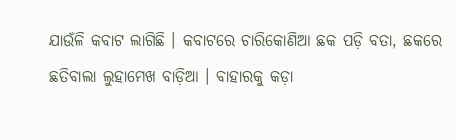ଯାଉଁଳି କବାଟ ଲାଗିଛି । କବାଟରେ ଚାରିକୋଣିଆ ଛକ ପଡ଼ି ବତା, ଛକରେ ଛତିବାଲା ଲୁହାମେଖ ବାଡ଼ିଆ । ବାହାରକୁ କଡ଼ା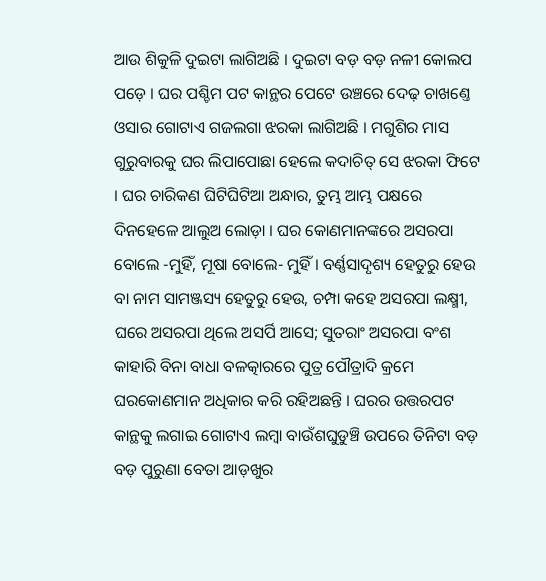ଆଉ ଶିକୁଳି ଦୁଇଟା ଲାଗିଅଛି । ଦୁଇଟା ବଡ଼ ବଡ଼ ନଳୀ କୋଲପ ପଡ଼େ । ଘର ପଶ୍ଚିମ ପଟ କାନ୍ଥର ପେଟେ ଉଞ୍ଚରେ ଦେଢ଼ ଚାଖଣ୍ତେ ଓସାର ଗୋଟାଏ ଗଜଲଗା ଝରକା ଲାଗିଅଛି । ମଗୁଶିର ମାସ ଗୁରୁବାରକୁ ଘର ଲିପାପୋଛା ହେଲେ କଦାଚିତ୍ ସେ ଝରକା ଫିଟେ । ଘର ଚାରିକଣ ଘିଟିଘିଟିଆ ଅନ୍ଧାର, ତୁମ୍ଭ ଆମ୍ଭ ପକ୍ଷରେ ଦିନହେଳେ ଆଲୁଅ ଲୋଡ଼ା । ଘର କୋଣମାନଙ୍କରେ ଅସରପା ବୋଲେ -ମୁହିଁ, ମୂଷା ବୋଲେ- ମୁହିଁ । ବର୍ଣ୍ଣସାଦୃଶ୍ୟ ହେତୁରୁ ହେଉ ବା ନାମ ସାମଞ୍ଜସ୍ୟ ହେତୁରୁ ହେଉ, ଚମ୍ପା କହେ ଅସରପା ଲକ୍ଷ୍ମୀ, ଘରେ ଅସରପା ଥିଲେ ଅସର୍ପି ଆସେ; ସୁତରାଂ ଅସରପା ବଂଶ କାହାରି ବିନା ବାଧା ବଳତ୍କାରରେ ପୁତ୍ର ପୌତ୍ରାଦି କ୍ରମେ ଘରକୋଣମାନ ଅଧିକାର କରି ରହିଅଛନ୍ତି । ଘରର ଉତ୍ତରପଟ କାନ୍ଥକୁ ଲଗାଇ ଗୋଟାଏ ଲମ୍ବା ବାଉଁଶଘୁଡୁଞ୍ଚି ଉପରେ ତିନିଟା ବଡ଼ ବଡ଼ ପୁରୁଣା ବେତା ଆଡ଼ଖୁର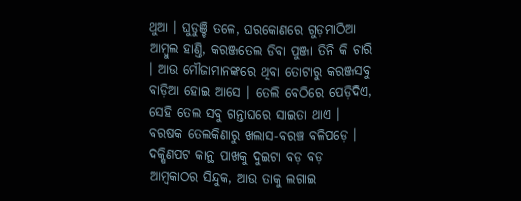ଥୁଆ । ଘୁଡୁଞ୍ଚି ତଳେ, ଘରକୋଣରେ ଗୁଡ଼ମାଠିଆ ଆମ୍ବୁଲ ହାଣ୍ତି, କରଞ୍ଜତେଲ ଡିବା ପୁଞ୍ଜା ତିନି କି ଚାରି । ଆଉ ମୌଜାମାନଙ୍କରେ ଥିବା ତୋଟାରୁ କରଞ୍ଜସବୁ ବାଡ଼ିଆ ହୋଇ ଆସେ । ତେଲି ବେଠିରେ ପେଡ଼ିଦିଏ, ସେହି ତେଲ ସବୁ ଗନ୍ତାଘରେ ସାଇତା ଥାଏ । ବରଷକ ତେଲକିଣାରୁ ଖଲାସ-ବରଞ୍ଚ ବଳିପଡ଼େ । ଦକ୍ଷିଣପଟ କାନ୍ଥ ପାଖକୁ ଦୁଇଟା ବଡ଼ ବଡ଼ ଆମ୍ବକାଠର ସିନ୍ଦୁକ, ଆଉ ତାକୁ ଲଗାଇ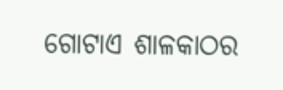ଗୋଟାଏ ଶାଳକାଠର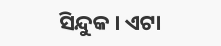ସିନ୍ଦୁକ । ଏଟା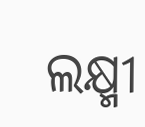ଲକ୍ଷ୍ମୀ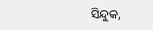ସିନ୍ଦୁକ,